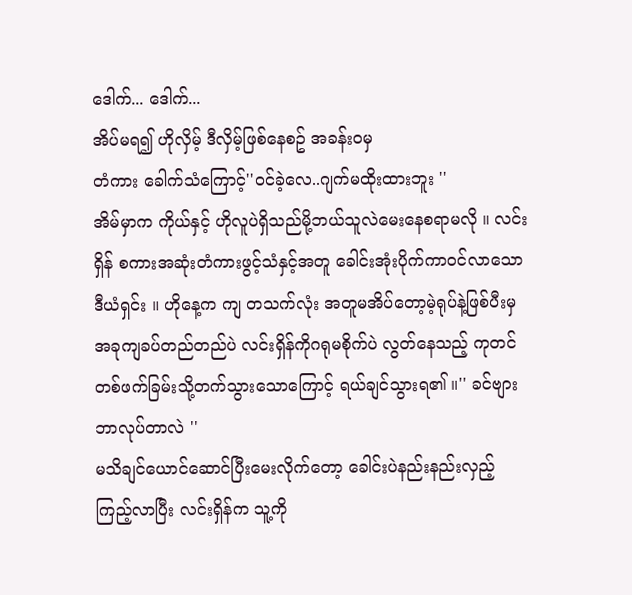ဒေါက်... ဒေါက်...
အိပ်မရ၍ ဟိုလှိမ့် ဒီလှိမ့်ဖြစ်နေစဥ် အခန်းဝမှ
တံကား ခေါက်သံကြောင့်''ဝင်ခဲ့လေ..ဂျက်မထိုးထားဘူး ''
အိမ်မှာက ကိုယ်နှင့် ဟိုလူပဲရှိသည်မို့ဘယ်သူလဲမေးနေစရာမလို ။ လင်းရှိန် စကားအဆုံးတံကားဖွင့်သံနှင့်အတူ ခေါင်းအုံးပိုက်ကာဝင်လာသော
ဒီယံရှင်း ။ ဟိုနေ့က ကျ တသက်လုံး အတူမအိပ်တော့မဲ့ရုပ်နဲ့ဖြစ်ပီးမှ အခုကျခပ်တည်တည်ပဲ လင်းရှိန်ကိုဂရုမစိုက်ပဲ လွတ်နေသည့် ကုတင်တစ်ဖက်ခြမ်းသို့တက်သွားသောကြောင့် ရယ်ချင်သွားရ၏ ။'' ခင်ဗျား ဘာလုပ်တာလဲ ''
မသိချင်ယောင်ဆောင်ပြီးမေးလိုက်တော့ ခေါင်းပဲနည်းနည်းလှည့်ကြည့်လာပြီး လင်းရှိန်က သူ့ကို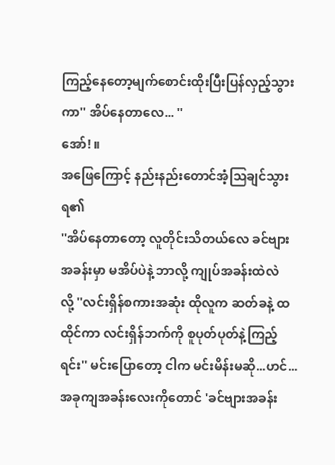ကြည့်နေတော့မျက်စောင်းထိုးပြီးပြန်လှည့်သွားကာ'' အိပ်နေတာလေ... ''
အော်! ။
အဖြေကြောင့် နည်းနည်းတောင်အံ့သြချင်သွားရ၏
''အိပ်နေတာတော့ လူတိုင်းသိတယ်လေ ခင်ဗျားအခန်းမှာ မအိပ်ပဲနဲ့ ဘာလို့ ကျုပ်အခန်းထဲလဲ
လို့ ''လင်းရှိန်စကားအဆုံး ထိုလူက ဆတ်ခနဲ့ ထ
ထိုင်ကာ လင်းရှိန်ဘက်ကို စူပုတ်ပုတ်နဲ့ကြည့်ရင်း'' မင်းပြောတော့ ငါက မင်းမိန်းမဆို...ဟင်...
အခုကျအခန်းလေးကိုတောင် 'ခင်ဗျားအခန်း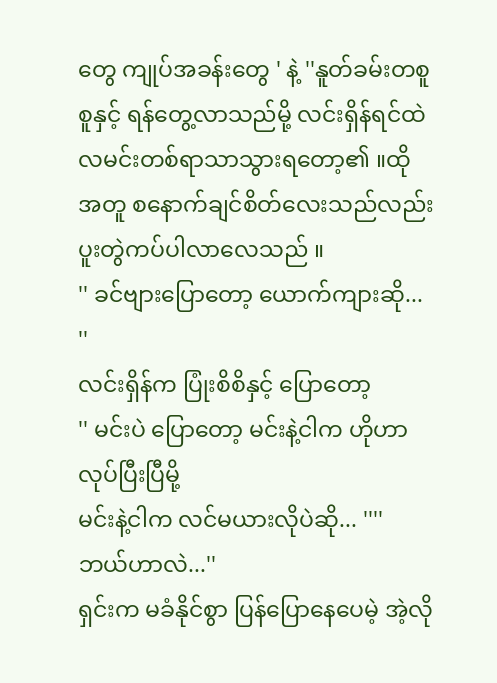တွေ ကျုပ်အခန်းတွေ ' နဲ့ ''နူတ်ခမ်းတစူစူနှင့် ရန်တွေ့လာသည်မို့ လင်းရှိန်ရင်ထဲလမင်းတစ်ရာသာသွားရတော့၏ ။ထိုအတူ စနောက်ချင်စိတ်လေးသည်လည်း ပူးတွဲကပ်ပါလာလေသည် ။
'' ခင်ဗျားပြောတော့ ယောက်ကျားဆို... ''
လင်းရှိန်က ပြုံးစိစိနှင့် ပြောတော့
'' မင်းပဲ ပြောတော့ မင်းနဲ့ငါက ဟိုဟာလုပ်ပြီးပြီမို့
မင်းနဲ့ငါက လင်မယားလိုပဲဆို... '''' ဘယ်ဟာလဲ...''
ရှင်းက မခံနိုင်စွာ ပြန်ပြောနေပေမဲ့ အဲ့လို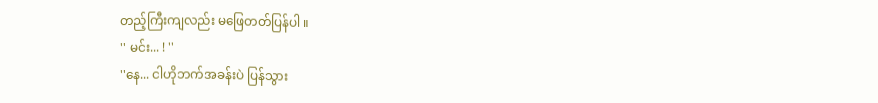တည့်ကြီးကျလည်း မဖြေတတ်ပြန်ပါ ။
'' မင်း... ! ''
''နေ... ငါဟိုဘက်အခန်းပဲ ပြန်သွား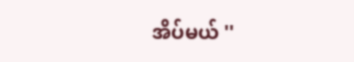အိပ်မယ် ''